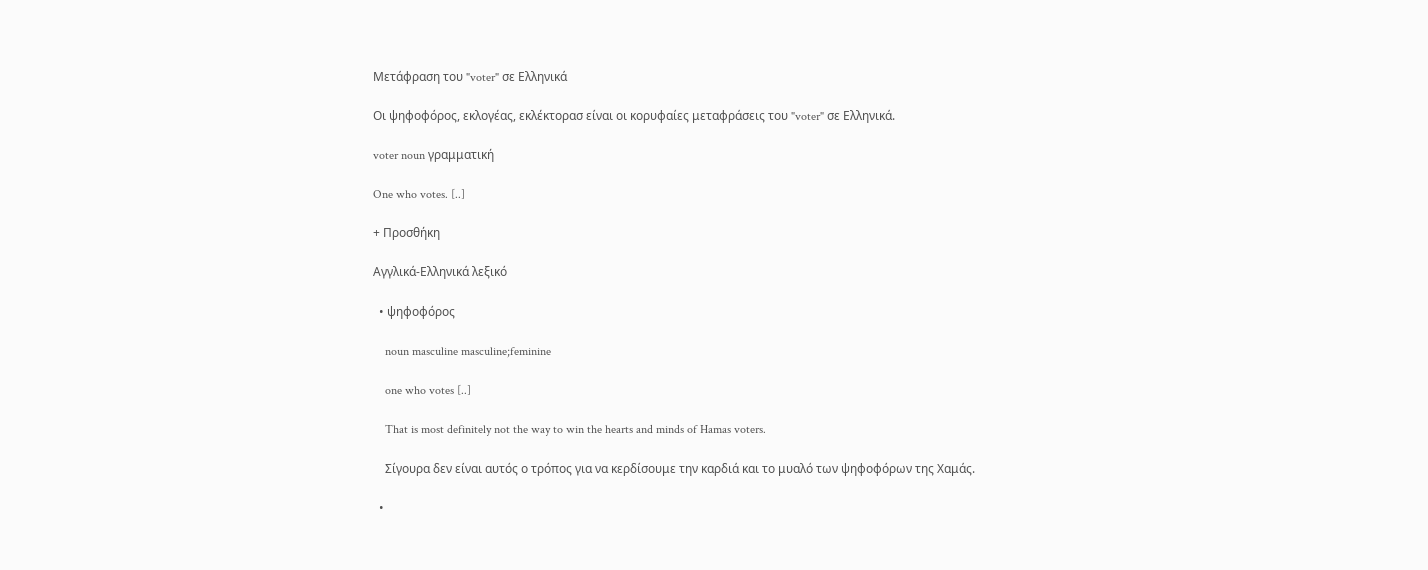Μετάφραση του "voter" σε Ελληνικά

Οι ψηφοφόρος, εκλογέας, εκλέκτορασ είναι οι κορυφαίες μεταφράσεις του "voter" σε Ελληνικά.

voter noun γραμματική

One who votes. [..]

+ Προσθήκη

Αγγλικά-Ελληνικά λεξικό

  • ψηφοφόρος

    noun masculine masculine;feminine

    one who votes [..]

    That is most definitely not the way to win the hearts and minds of Hamas voters.

    Σίγουρα δεν είναι αυτός ο τρόπος για να κερδίσουμε την καρδιά και το μυαλό των ψηφοφόρων της Χαμάς.

  •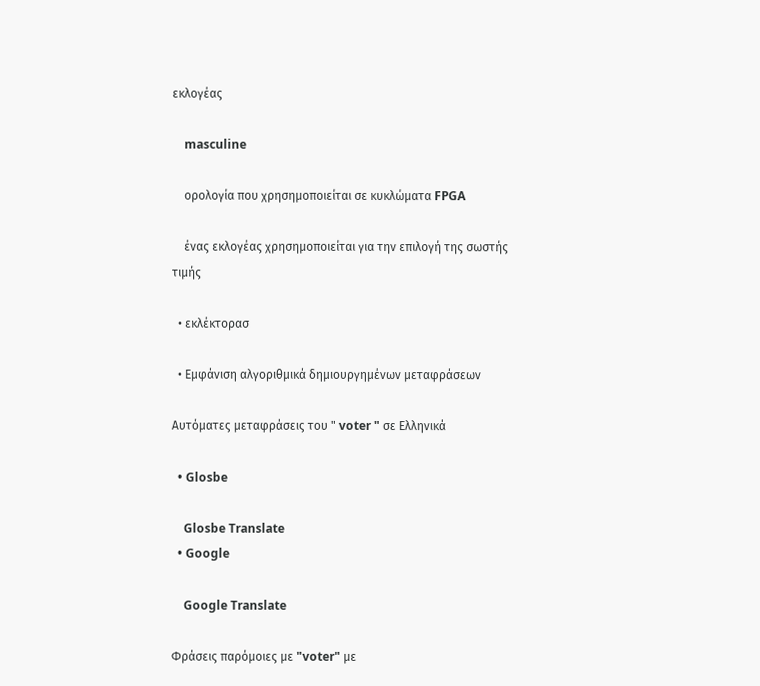εκλογέας

    masculine

    ορολογία που χρησημοποιείται σε κυκλώματα FPGA

    ένας εκλογέας χρησημοποιείται για την επιλογή της σωστής τιμής

  • εκλέκτορασ

  • Εμφάνιση αλγοριθμικά δημιουργημένων μεταφράσεων

Αυτόματες μεταφράσεις του " voter " σε Ελληνικά

  • Glosbe

    Glosbe Translate
  • Google

    Google Translate

Φράσεις παρόμοιες με "voter" με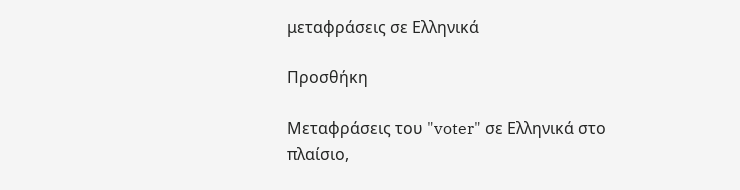μεταφράσεις σε Ελληνικά

Προσθήκη

Μεταφράσεις του "voter" σε Ελληνικά στο πλαίσιο,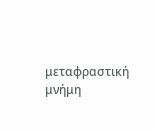μεταφραστική μνήμη